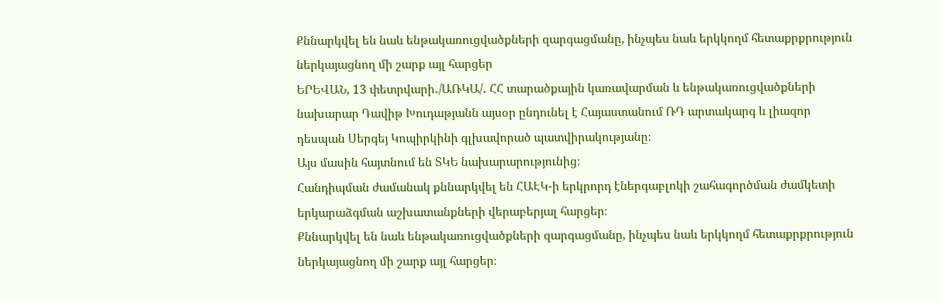Քննարկվել են նաև ենթակառուցվածքների զարգացմանը, ինչպես նաև երկկողմ հետաքրքրություն ներկայացնող մի շարք այլ հարցեր
ԵՐԵՎԱՆ, 13 փետրվարի․/ԱՌԿԱ/․ ՀՀ տարածքային կառավարման և ենթակառուցվածքների նախարար Դավիթ Խուդաթյանն այսօր ընդունել է Հայաստանում ՌԴ արտակարգ և լիազոր դեսպան Սերգեյ Կոպիրկինի գլխավորած պատվիրակությանը։
Այս մասին հայտնում են ՏԿԵ նախարարությունից։
Հանդիպման ժամանակ քննարկվել են ՀԱԷԿ-ի երկրորդ էներգաբլոկի շահագործման ժամկետի երկարաձգման աշխատանքների վերաբերյալ հարցեր։
Քննարկվել են նաև ենթակառուցվածքների զարգացմանը, ինչպես նաև երկկողմ հետաքրքրություն ներկայացնող մի շարք այլ հարցեր։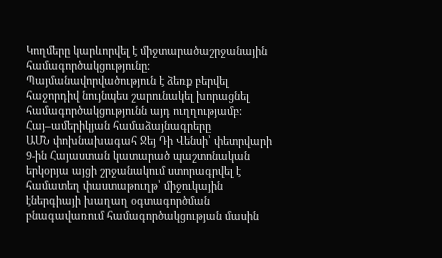Կողմերը կարևորվել է միջտարածաշրջանային համագործակցությունը։ Պայմանավորվածություն է ձեռք բերվել հաջորդիվ նույնպես շարունակել խորացնել համագործակցությունն այդ ուղղությամբ։
Հայ–ամերիկյան համաձայնագրերը
ԱՄՆ փոխնախագահ Ջեյ Դի Վենսի՝ փետրվարի 9-ին Հայաստան կատարած պաշտոնական երկօրյա այցի շրջանակում ստորագրվել է համատեղ փաստաթուղթ՝ միջուկային էներգիայի խաղաղ օգտագործման բնագավառում համագործակցության մասին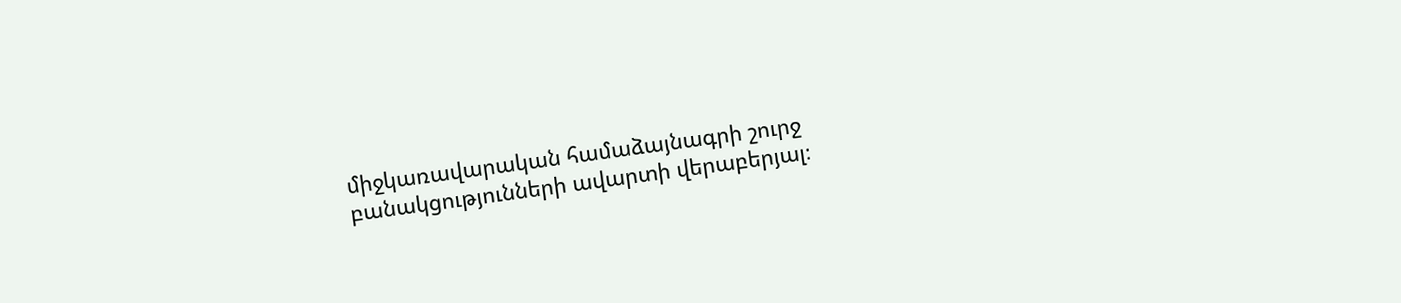միջկառավարական համաձայնագրի շուրջ բանակցությունների ավարտի վերաբերյալ։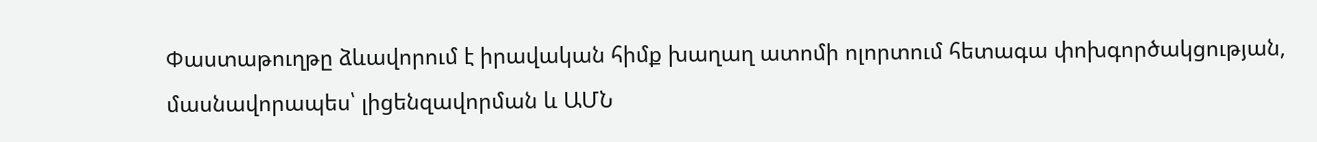Փաստաթուղթը ձևավորում է իրավական հիմք խաղաղ ատոմի ոլորտում հետագա փոխգործակցության, մասնավորապես՝ լիցենզավորման և ԱՄՆ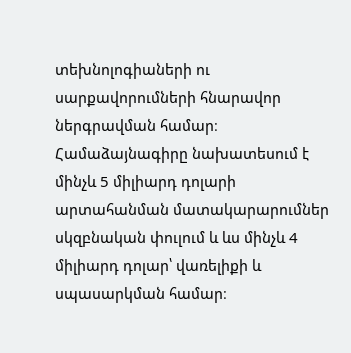տեխնոլոգիաների ու սարքավորումների հնարավոր ներգրավման համար։ Համաձայնագիրը նախատեսում է մինչև 5 միլիարդ դոլարի արտահանման մատակարարումներ սկզբնական փուլում և ևս մինչև 4 միլիարդ դոլար՝ վառելիքի և սպասարկման համար։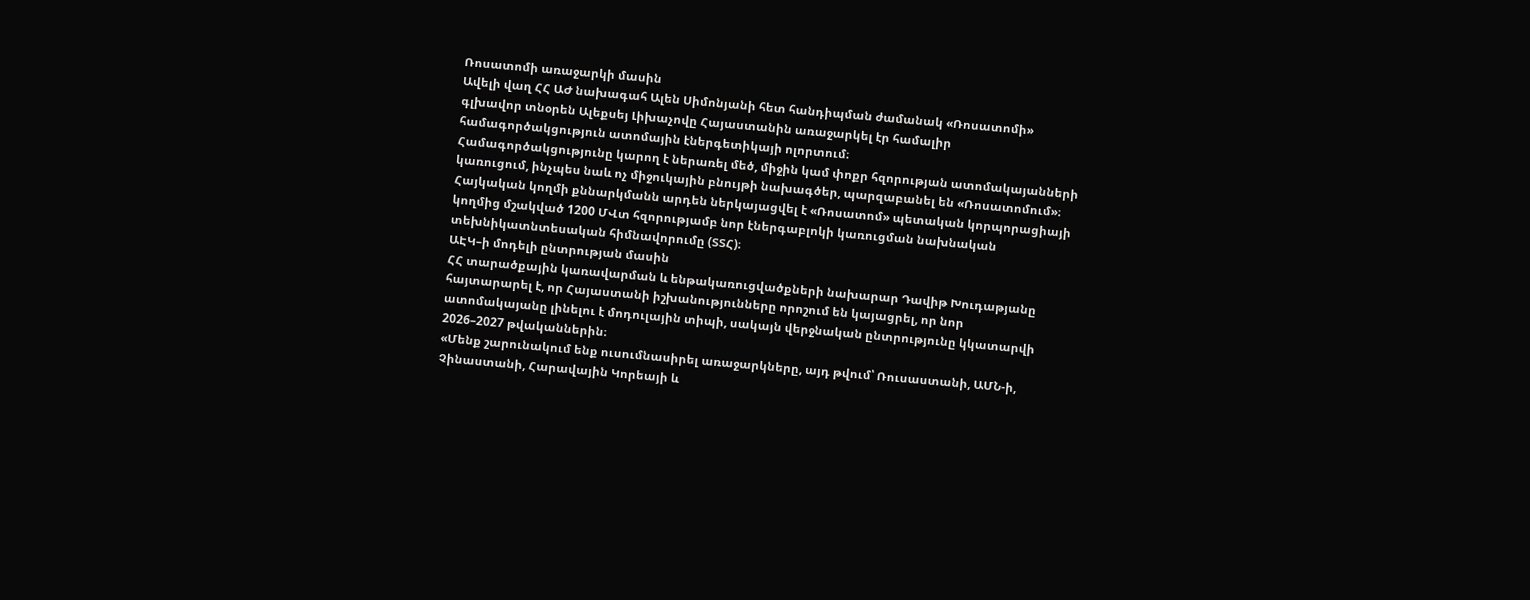Ռոսատոմի առաջարկի մասին
Ավելի վաղ ՀՀ ԱԺ նախագահ Ալեն Սիմոնյանի հետ հանդիպման ժամանակ «Ռոսատոմի» գլխավոր տնօրեն Ալեքսեյ Լիխաչովը Հայաստանին առաջարկել էր համալիր համագործակցություն ատոմային էներգետիկայի ոլորտում։
Համագործակցությունը կարող է ներառել մեծ, միջին կամ փոքր հզորության ատոմակայանների կառուցում, ինչպես նաև ոչ միջուկային բնույթի նախագծեր, պարզաբանել են «Ռոսատոմում»։
Հայկական կողմի քննարկմանն արդեն ներկայացվել է «Ռոսատոմ» պետական կորպորացիայի կողմից մշակված 1200 ՄՎտ հզորությամբ նոր էներգաբլոկի կառուցման նախնական տեխնիկատնտեսական հիմնավորումը (ՏՏՀ)։
ԱԷԿ–ի մոդելի ընտրության մասին
ՀՀ տարածքային կառավարման և ենթակառուցվածքների նախարար Դավիթ Խուդաթյանը հայտարարել է, որ Հայաստանի իշխանությունները որոշում են կայացրել, որ նոր ատոմակայանը լինելու է մոդուլային տիպի, սակայն վերջնական ընտրությունը կկատարվի 2026–2027 թվականներին։
«Մենք շարունակում ենք ուսումնասիրել առաջարկները, այդ թվում՝ Ռուսաստանի, ԱՄՆ-ի, Չինաստանի, Հարավային Կորեայի և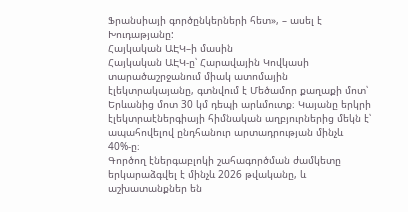Ֆրանսիայի գործընկերների հետ», – ասել է Խուդաթյանը:
Հայկական ԱԷԿ–ի մասին
Հայկական ԱԷԿ-ը՝ Հարավային Կովկասի տարածաշրջանում միակ ատոմային էլեկտրակայանը, գտնվում է Մեծամոր քաղաքի մոտ՝ Երևանից մոտ 30 կմ դեպի արևմուտք։ Կայանը երկրի էլեկտրաէներգիայի հիմնական աղբյուրներից մեկն է՝ ապահովելով ընդհանուր արտադրության մինչև 40%-ը։
Գործող էներգաբլոկի շահագործման ժամկետը երկարաձգվել է մինչև 2026 թվականը, և աշխատանքներ են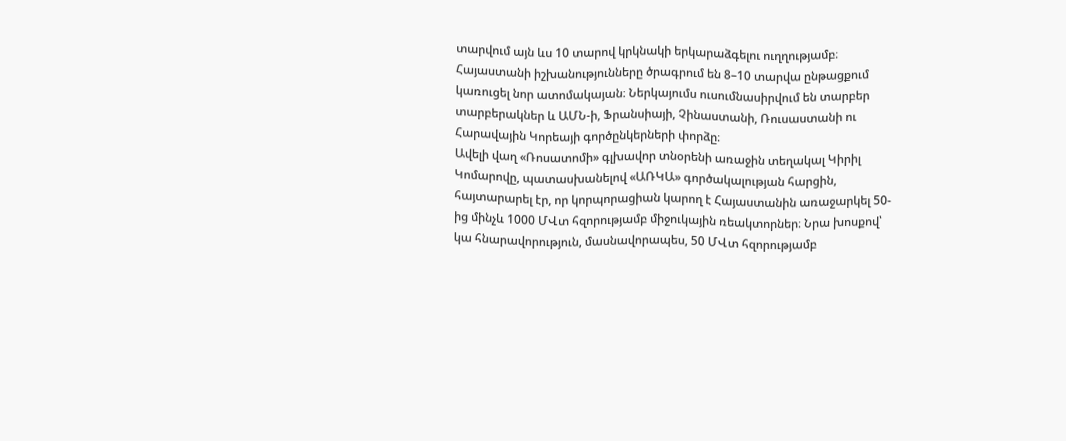տարվում այն ևս 10 տարով կրկնակի երկարաձգելու ուղղությամբ։
Հայաստանի իշխանությունները ծրագրում են 8–10 տարվա ընթացքում կառուցել նոր ատոմակայան։ Ներկայումս ուսումնասիրվում են տարբեր տարբերակներ և ԱՄՆ-ի, Ֆրանսիայի, Չինաստանի, Ռուսաստանի ու Հարավային Կորեայի գործընկերների փորձը։
Ավելի վաղ «Ռոսատոմի» գլխավոր տնօրենի առաջին տեղակալ Կիրիլ Կոմարովը, պատասխանելով «ԱՌԿԱ» գործակալության հարցին, հայտարարել էր, որ կորպորացիան կարող է Հայաստանին առաջարկել 50-ից մինչև 1000 ՄՎտ հզորությամբ միջուկային ռեակտորներ։ Նրա խոսքով՝ կա հնարավորություն, մասնավորապես, 50 ՄՎտ հզորությամբ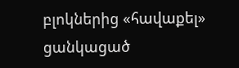բլոկներից «հավաքել» ցանկացած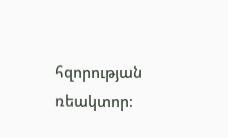հզորության ռեակտոր։